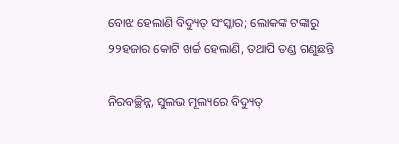ବୋଝ ହେଲାଣି ବିଦ୍ୟୁତ୍‌ ସଂସ୍କାର; ଲୋକଙ୍କ ଟଙ୍କାରୁ ୨୨ହଜାର କୋଟି ଖର୍ଚ୍ଚ ହେଲାଣି, ତଥାପି ତଣ୍ଡ ଗଣୁଛନ୍ତି

ନିରବଚ୍ଛିନ୍ନ, ସୁଲଭ ମୂଲ୍ୟରେ ବିଦ୍ୟୁତ୍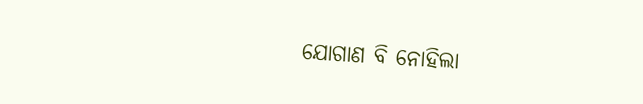ଯୋଗାଣ ବି ନୋହିଲା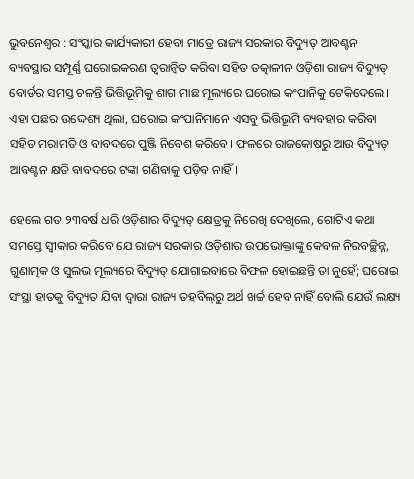ଭୁବନେଶ୍ୱର : ସଂସ୍କାର କାର୍ଯ୍ୟକାରୀ ହେବା ମାତ୍ରେ ରାଜ୍ୟ ସରକାର ବିଦ୍ୟୁତ୍ ଆବଣ୍ଟନ ବ୍ୟବସ୍ଥାର ସମ୍ପୂର୍ଣ୍ଣ ଘରୋଇକରଣ ତ୍ବରାନ୍ବିତ କରିବା ସହିତ ତତ୍କାଳୀନ ଓଡ଼ିଶା ରାଜ୍ୟ ବିଦ୍ୟୁତ୍ ବୋର୍ଡର ସମସ୍ତ ଚଳନ୍ତି ଭିତ୍ତିଭୂମିକୁ ଶାଗ ମାଛ ମୂଲ୍ୟରେ ଘରୋଇ କଂପାନିକୁ ଟେକିଦେଲେ। ଏହା ପଛର ଉଦ୍ଦେଶ୍ୟ ଥିଲା, ଘରୋଇ କଂପାନିମାନେ ଏସବୁ ଭିତ୍ତିଭୂମି ବ୍ୟବହାର କରିବା ସହିତ ମରାମତି ଓ ବାବଦରେ ପୁଞ୍ଜି ନିବେଶ କରିବେ। ଫଳରେ ରାଜକୋଷରୁ ଆଉ ବିଦ୍ୟୁତ୍ ଆବଣ୍ଟନ କ୍ଷତି ବାବଦରେ ଟଙ୍କା ଗଣିବାକୁ ପଡ଼ିବ ନାହିଁ।

ହେଲେ ଗତ ୨୩ବର୍ଷ ଧରି ଓଡ଼ିଶାର ବିଦ୍ୟୁତ୍ କ୍ଷେତ୍ରକୁ ନିରେଖି ଦେଖିଲେ, ଗୋଟିଏ କଥା ସମସ୍ତେ ସ୍ବୀକାର କରିବେ ଯେ ରାଜ୍ୟ ସରକାର ଓଡ଼ିଶାର ଉପଭୋକ୍ତାଙ୍କୁ କେବଳ ନିରବଚ୍ଛିନ୍ନ, ଗୁଣାତ୍ମକ ଓ ସୁଲଭ ମୂଲ୍ୟରେ ବିଦ୍ୟୁତ୍ ଯୋଗାଇବାରେ ବିଫଳ ହୋଇଛନ୍ତି ତା ନୁହେଁ; ଘରୋଇ ସଂସ୍ଥା ହାତକୁ ବିଦ୍ୟୁତ ଯିବା ଦ୍ବାରା ରାଜ୍ୟ ତହବିଲ୍‌ରୁ ଅର୍ଥ ଖର୍ଚ୍ଚ ହେବ ନାହିଁ ବୋଲି ଯେଉଁ ଲକ୍ଷ୍ୟ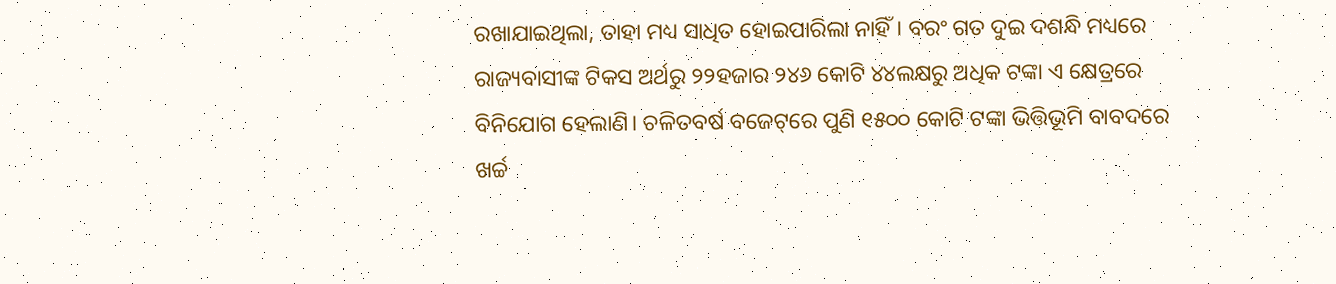ରଖାଯାଇଥିଲା, ତାହା ମଧ୍ୟ ସାଧିତ ହୋଇପାରିଲା ନାହିଁ। ବରଂ ଗତ ଦୁଇ ଦଶନ୍ଧି ମଧ୍ୟରେ ରାଜ୍ୟବାସୀଙ୍କ ଟିକସ ଅର୍ଥରୁ ୨୨ହଜାର ୨୪୬ କୋଟି ୪୪ଲକ୍ଷରୁ ଅଧିକ ଟଙ୍କା ଏ କ୍ଷେତ୍ରରେ ବିନିଯୋଗ ହେଲାଣି। ଚଳିତବର୍ଷ ବଜେଟ୍‌ରେ ପୁଣି ୧୫୦୦ କୋଟି ଟଙ୍କା ଭିତ୍ତିଭୂମି ବାବଦରେ ଖର୍ଚ୍ଚ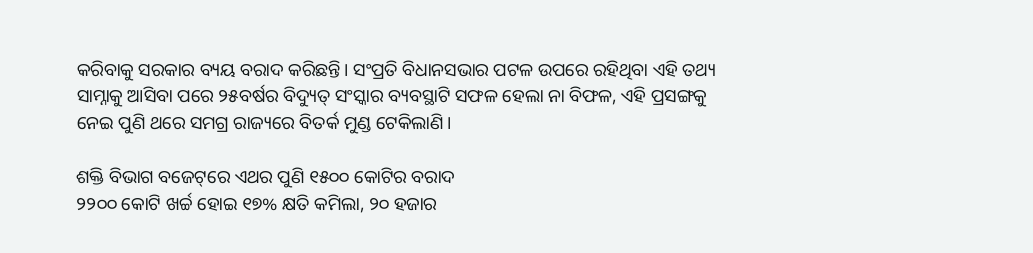କରିବାକୁ ସରକାର ବ୍ୟୟ ବରାଦ କରିଛନ୍ତି। ସଂପ୍ରତି ବିଧାନସଭାର ପଟଳ ଉପରେ ରହିଥିବା ଏହି ତଥ୍ୟ ସାମ୍ନାକୁ ଆସିବା ପରେ ୨୫ବର୍ଷର ବିଦ୍ୟୁତ୍‌ ସଂସ୍କାର ବ୍ୟବସ୍ଥାଟି ସଫଳ ହେଲା ନା ବିଫଳ, ଏହି ପ୍ରସଙ୍ଗକୁ ନେଇ ପୁଣି ଥରେ ସମଗ୍ର ରାଜ୍ୟରେ ବିତର୍କ ମୁଣ୍ଡ ଟେକିଲାଣି।

ଶକ୍ତି ବିଭାଗ ବଜେଟ୍‌ରେ ଏଥର ପୁଣି ୧୫୦୦ କୋଟିର ବରାଦ
୨୨୦୦ କୋଟି ଖର୍ଚ୍ଚ ହୋଇ ୧୭% କ୍ଷତି କମିଲା, ୨୦ ହଜାର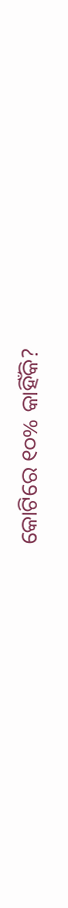କୋଟିରେ ୧୦% କାହିଁକି?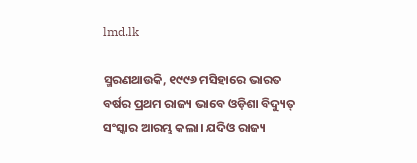lmd.lk

ସ୍ମରଣଥାଉକି, ୧୯୯୬ ମସିହାରେ ଭାରତ ବର୍ଷର ପ୍ରଥମ ରାଜ୍ୟ ଭାବେ ଓଡ଼ିଶା ବିଦ୍ୟୁତ୍‌ ସଂସ୍କାର ଆରମ୍ଭ କଲା। ଯଦିଓ ରାଜ୍ୟ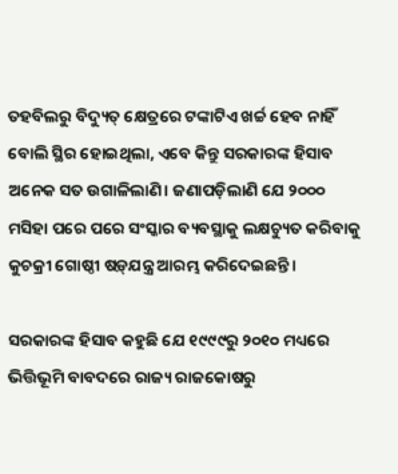ତହବିଲରୁ ବିଦ୍ୟୁତ୍‌ କ୍ଷେତ୍ରରେ ଟଙ୍କାଟିଏ ଖର୍ଚ୍ଚ ହେବ ନାହିଁ ବୋଲି ସ୍ଥିର ହୋଇଥିଲା, ଏବେ କିନ୍ତୁ ସରକାରଙ୍କ ହିସାବ ଅନେକ ସତ ଉଗାଳିଲାଣି। ଜଣାପଡ଼ିଲାଣି ଯେ ୨୦୦୦ ମସିହା ପରେ ପରେ ସଂସ୍କାର ବ୍ୟବସ୍ଥାକୁ ଲକ୍ଷଚ୍ୟୁତ କରିବାକୁ କୁଚକ୍ରୀ ଗୋଷ୍ଠୀ ଷଡ଼୍‌ଯନ୍ତ୍ର ଆରମ୍ଭ କରିଦେଇଛନ୍ତି।

ସରକାରଙ୍କ ହିସାବ କହୁଛି ଯେ ୧୯୯୯ରୁ ୨୦୧୦ ମଧ୍ୟରେ ଭିତ୍ତିଭୂମି ବାବଦରେ ରାଜ୍ୟ ରାଜକୋଷରୁ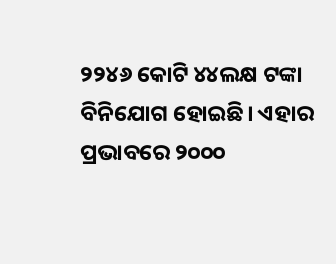୨୨୪୬ କୋଟି ୪୪ଲକ୍ଷ ଟଙ୍କା ବିନିଯୋଗ ହୋଇଛି। ଏହାର ପ୍ରଭାବରେ ୨୦୦୦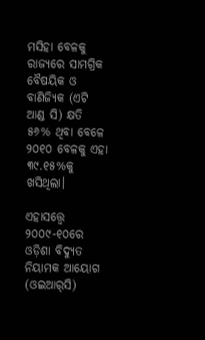ମସିହା ବେଳକୁ ରାଜ୍ୟରେ ସାମଗ୍ରିକ ବୈଷୟିକ ଓ ବାଣିଜ୍ୟିକ (ଏଟି ଆଣ୍ଡ ସି) କ୍ଷତି ୫୬% ଥିବା ବେଳେ ୨୦୧୦ ବେଳକୁ ଏହା ୩୯.୧୫%କୁ ଖସିଥିଲା।

ଏହାସତ୍ତ୍ବେ ୨୦୦୯-୧୦ରେ ଓଡ଼ିଶା ବିଦ୍ୟୁତ ନିୟାମକ ଆୟୋଗ (ଓଇଆର୍‌ସି)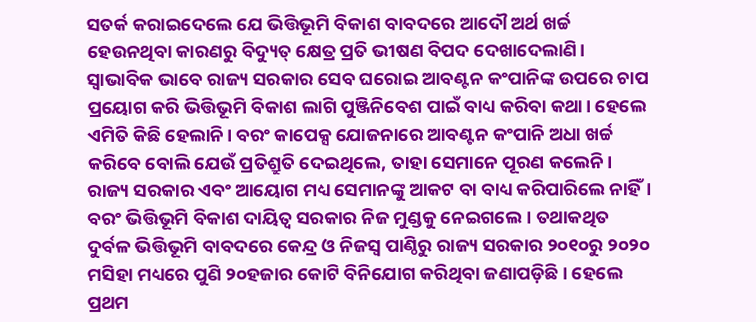ସତର୍କ କରାଇଦେଲେ ଯେ ଭିତ୍ତିଭୂମି ବିକାଶ ବାବଦରେ ଆଦୌ ଅର୍ଥ ଖର୍ଚ୍ଚ ହେଉନଥିବା କାରଣରୁ ବିଦ୍ୟୁତ୍‌ କ୍ଷେତ୍ର ପ୍ରତି ଭୀଷଣ ବିପଦ ଦେଖାଦେଲାଣି। ସ୍ବାଭାବିକ ଭାବେ ରାଜ୍ୟ ସରକାର ସେବ ଘରୋଇ ଆବଣ୍ଟନ କଂପାନିଙ୍କ ଉପରେ ଚାପ ପ୍ରୟୋଗ କରି ଭିତ୍ତିଭୂମି ବିକାଶ ଲାଗି ପୁଞ୍ଜିନିବେଶ ପାଇଁ ବାଧ୍ୟ କରିବା କଥା। ହେଲେ ଏମିତି କିଛି ହେଲାନି। ବରଂ କାପେକ୍ସ ଯୋଜନାରେ ଆବଣ୍ଟନ କଂପାନି ଅଧା ଖର୍ଚ୍ଚ କରିବେ ବୋଲି ଯେଉଁ ପ୍ରତିଶ୍ରୁତି ଦେଇଥିଲେ, ତାହା ସେମାନେ ପୂରଣ କଲେନି। ରାଜ୍ୟ ସରକାର ଏବଂ ଆୟୋଗ ମଧ୍ୟ ସେମାନଙ୍କୁ ଆକଟ ବା ବାଧ୍ୟ କରିପାରିଲେ ନାହିଁ। ବରଂ ଭିତ୍ତିଭୂମି ବିକାଶ ଦାୟିତ୍ବ ସରକାର ନିଜ ମୁଣ୍ଡକୁ ନେଇଗଲେ। ତଥାକଥିତ ଦୁର୍ବଳ ଭିତ୍ତିଭୂମି ବାବଦରେ କେନ୍ଦ୍ର ଓ ନିଜସ୍ବ ପାଣ୍ଠିରୁ ରାଜ୍ୟ ସରକାର ୨୦୧୦ରୁ ୨୦୨୦ ମସିହା ମଧ୍ୟରେ ପୁଣି ୨୦ହଜାର କୋଟି ବିନିଯୋଗ କରିଥିବା ଜଣାପଡ଼ିଛି। ହେଲେ ପ୍ରଥମ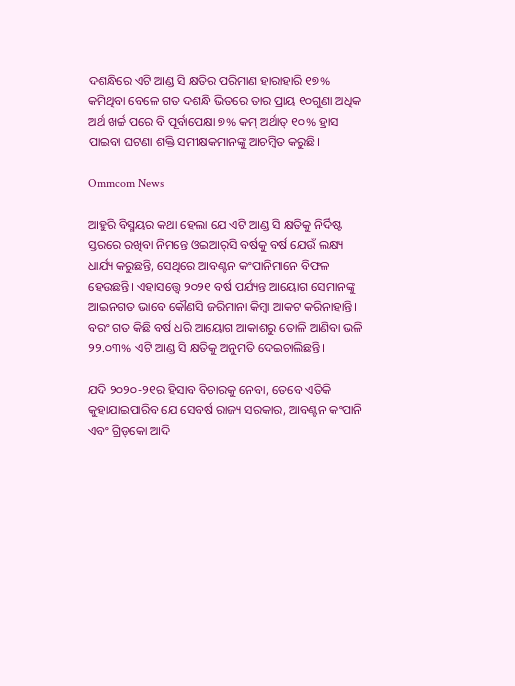ଦଶନ୍ଧିରେ ଏଟି ଆଣ୍ଡ ସି କ୍ଷତିର ପରିମାଣ ହାରାହାରି ୧୭% କମିଥିବା ବେଳେ ଗତ ଦଶନ୍ଧି ଭିତରେ ତାର ପ୍ରାୟ ୧୦ଗୁଣା ଅଧିକ ଅର୍ଥ ଖର୍ଚ୍ଚ ପରେ ବି ପୂର୍ବାପେକ୍ଷା ୭% କମ୍ ଅର୍ଥାତ୍ ୧୦% ହ୍ରାସ ପାଇବା ଘଟଣା ଶକ୍ତି ସମୀକ୍ଷକମାନଙ୍କୁ ଆଚମ୍ବିତ କରୁଛି।

Ommcom News

ଆହୁରି ବିସ୍ମୟର କଥା ହେଲା ଯେ ଏଟି ଆଣ୍ଡ ସି କ୍ଷତିକୁ ନିର୍ଦିଷ୍ଟ ସ୍ତରରେ ରଖିବା ନିମନ୍ତେ ଓଇଆର୍‌ସି ବର୍ଷକୁ ବର୍ଷ ଯେଉଁ ଲକ୍ଷ୍ୟ ଧାର୍ଯ୍ୟ କରୁଛନ୍ତି, ସେଥିରେ ଆବଣ୍ଟନ କଂପାନିମାନେ ବିଫଳ ହେଉଛନ୍ତି। ଏହାସତ୍ତ୍ବେ ୨୦୨୧ ବର୍ଷ ପର୍ଯ୍ୟନ୍ତ ଆୟୋଗ ସେମାନଙ୍କୁ ଆଇନଗତ ଭାବେ କୌଣସି ଜରିମାନା କିମ୍ବା ଆକଟ କରିନାହାନ୍ତି। ବରଂ ଗତ କିଛି ବର୍ଷ ଧରି ଆୟୋଗ ଆକାଶରୁ ତୋଳି ଆଣିବା ଭଳି ୨୨.୦୩% ଏଟି ଆଣ୍ଡ ସି କ୍ଷତିକୁ ଅନୁମତି ଦେଇଚାଲିଛନ୍ତି।

ଯଦି ୨୦୨୦-୨୧ର ହିସାବ ବିଚାରକୁ ନେବା, ତେବେ ଏତିକି କୁହାଯାଇପାରିବ ଯେ ସେବର୍ଷ ରାଜ୍ୟ ସରକାର, ଆବଣ୍ଟନ କଂପାନି ଏବଂ ଗ୍ରିଡ୍‌କୋ ଆଦି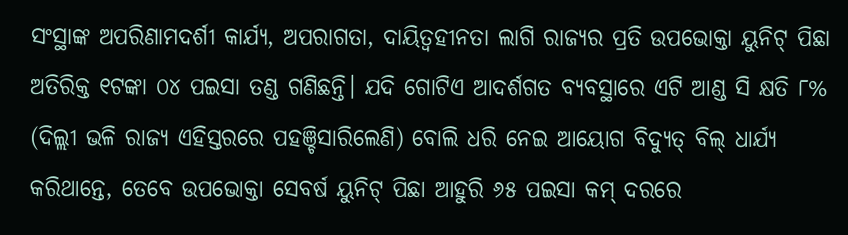ସଂସ୍ଥାଙ୍କ ଅପରିଣାମଦର୍ଶୀ କାର୍ଯ୍ୟ, ଅପରାଗତା, ଦାୟିତ୍ବହୀନତା ଲାଗି ରାଜ୍ୟର ପ୍ରତି ଉପଭୋକ୍ତା ୟୁନିଟ୍ ପିଛା ଅତିରିକ୍ତ ୧ଟଙ୍କା ୦୪ ପଇସା ତଣ୍ଡ ଗଣିଛନ୍ତି। ଯଦି ଗୋଟିଏ ଆଦର୍ଶଗତ ବ୍ୟବସ୍ଥାରେ ଏଟି ଆଣ୍ଡ ସି କ୍ଷତି ୮% (ଦିଲ୍ଲୀ ଭଳି ରାଜ୍ୟ ଏହିସ୍ତରରେ ପହଞ୍ଚିସାରିଲେଣି) ବୋଲି ଧରି ନେଇ ଆୟୋଗ ବିଦ୍ୟୁତ୍ ବିଲ୍ ଧାର୍ଯ୍ୟ କରିଥାନ୍ତେ, ତେବେ ଉପଭୋକ୍ତା ସେବର୍ଷ ୟୁନିଟ୍ ପିଛା ଆହୁରି ୬୫ ପଇସା କମ୍ ଦରରେ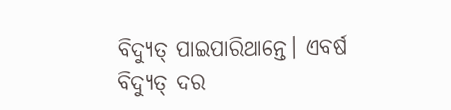ବିଦ୍ୟୁତ୍ ପାଇପାରିଥାନ୍ତେ। ଏବର୍ଷ ବିଦ୍ୟୁତ୍‌ ଦର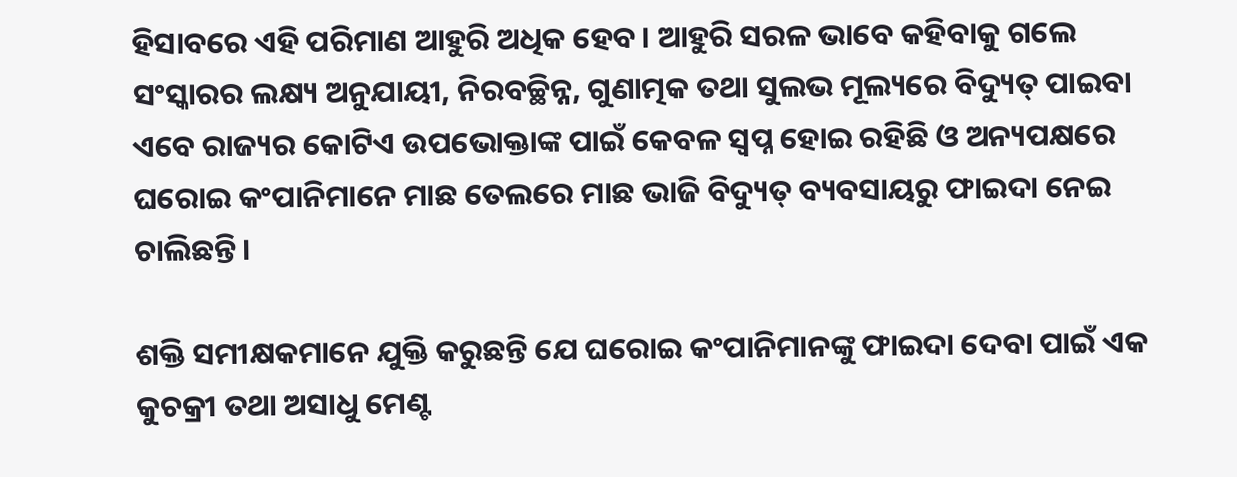ହିସାବରେ ଏହି ପରିମାଣ ଆହୁରି ଅଧିକ ହେବ। ଆହୁରି ସରଳ ଭାବେ କହିବାକୁ ଗଲେ ସଂସ୍କାରର ଲକ୍ଷ୍ୟ ଅନୁଯାୟୀ, ନିରବଚ୍ଛିନ୍ନ, ଗୁଣାତ୍ମକ ତଥା ସୁଲଭ ମୂଲ୍ୟରେ ବିଦ୍ୟୁତ୍‌ ପାଇବା ଏବେ ରାଜ୍ୟର କୋଟିଏ ଉପଭୋକ୍ତାଙ୍କ ପାଇଁ କେବଳ ସ୍ବପ୍ନ ହୋଇ ରହିଛି ଓ ଅନ୍ୟପକ୍ଷରେ ଘରୋଇ କଂପାନିମାନେ ମାଛ ତେଲରେ ମାଛ ଭାଜି ବିଦ୍ୟୁତ୍‌ ବ୍ୟବସାୟରୁ ଫାଇଦା ନେଇ ଚାଲିଛନ୍ତି।

ଶକ୍ତି ସମୀକ୍ଷକମାନେ ଯୁକ୍ତି କରୁଛନ୍ତି ଯେ ଘରୋଇ କଂପାନିମାନଙ୍କୁ ଫାଇଦା ଦେବା ପାଇଁ ଏକ କୁଚକ୍ରୀ ତଥା ଅସାଧୁ ମେଣ୍ଟ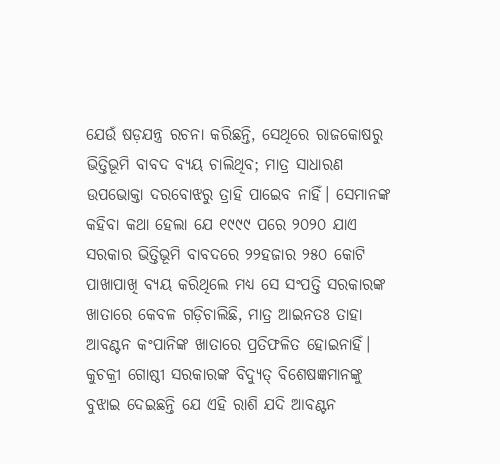ଯେଉଁ ଷଡ଼ଯନ୍ତ୍ର ରଚନା କରିଛନ୍ତି, ସେଥିରେ ରାଜକୋଷରୁ ଭିତ୍ତିଭୂମି ବାବଦ ବ୍ୟୟ ଚାଲିଥିବ; ମାତ୍ର ସାଧାରଣ ଉପଭୋକ୍ତା ଦରବୋଝରୁ ତ୍ରାହି ପାଇେବ ନାହିଁ। ସେମାନଙ୍କ କହିବା କଥା ହେଲା ଯେ ୧୯୯୯ ପରେ ୨୦୨୦ ଯାଏ ସରକାର ଭିତ୍ତିଭୂମି ବାବଦରେ ୨୨ହଜାର ୨୫୦ କୋଟି ପାଖାପାଖି ବ୍ୟୟ କରିଥିଲେ ମଧ୍ୟ ସେ ସଂପତ୍ତି ସରକାରଙ୍କ ଖାତାରେ କେବଳ ଗଡ଼ିଚାଲିଛି, ମାତ୍ର ଆଇନତଃ ତାହା ଆବଣ୍ଟନ କଂପାନିଙ୍କ ଖାତାରେ ପ୍ରତିଫଳିତ ହୋଇନାହିଁ। କୁଚକ୍ରୀ ଗୋଷ୍ଠୀ ସରକାରଙ୍କ ବିଦ୍ୟୁତ୍‌ ବିଶେଷଜ୍ଞମାନଙ୍କୁ ବୁଝାଇ ଦେଇଛନ୍ତି ଯେ ଏହି ରାଶି ଯଦି ଆବଣ୍ଟନ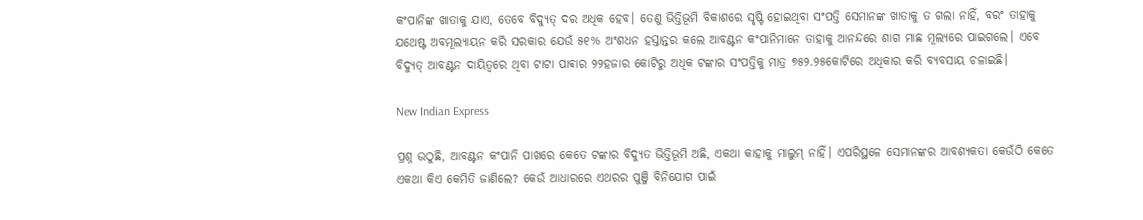କଂପାନିଙ୍କ ଖାତାକୁ ଯାଏ, ତେବେ ବିଦ୍ୟୁତ୍‌ ଦର ଅଧିକ ହେବ। ତେଣୁ ଭିତ୍ତିଭୂମି ବିକାଶରେ ସୃଷ୍ଟି ହୋଇଥିବା ସଂପତ୍ତି ସେମାନଙ୍କ ଖାତାକୁ ତ ଗଲା ନାହିଁ, ବରଂ ତାହାକୁ ଯଥେଷ୍ଟ ଅବମୂଲ୍ୟାୟନ କରି ସରକାର ଯେଉଁ ୫୧% ଅଂଶଧନ ହସ୍ତାନ୍ତର କଲେ ଆବଣ୍ଟନ କଂପାନିମାନେ ତାହାକୁ ଆନନ୍ଦରେ ଶାଗ ମାଛ ମୂଲ୍ୟରେ ପାଇଗଲେ। ଏବେ ବିଦ୍ୟୁତ୍‌ ଆବଣ୍ଟନ ଦାୟିତ୍ବରେ ଥିବା ଟାଟା ପାଵାର ୨୨ହଜାର କୋଟିରୁ ଅଧିକ ଟଙ୍କାର ସଂପତ୍ତିକୁ ମାତ୍ର ୭୫୨.୨୫କୋଟିରେ ଅଧିକାର କରି ବ୍ୟବସାୟ ଚଳାଇଛି।

New Indian Express

ପ୍ରଶ୍ନ ଉଠୁଛି, ଆବଣ୍ଟନ କଂପାନି ପାଖରେ କେତେ ଟଙ୍କାର ବିଦ୍ୟୁତ ଭିତ୍ତିଭୂମି ଅଛି, ଏକଥା କାହାକୁ ମାଲୁମ୍ ନାହିଁ। ଏପରିସ୍ଥଳେ ସେମାନଙ୍କର ଆବଶ୍ୟକତା କେଉଁଠି କେତେ ଏକଥା କିଏ କେମିତି ଜାଣିଲେ? କେଉଁ ଆଧାରରେ ଏଥରର ପୁଞ୍ଜି ବିନିଯୋଗ ପାଇଁ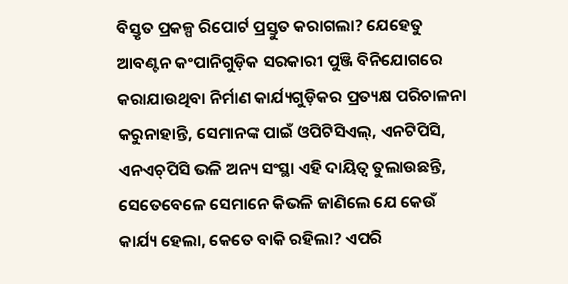ବିସ୍ତୃତ ପ୍ରକଳ୍ପ ରିପୋର୍ଟ ପ୍ରସ୍ତୁତ କରାଗଲା? ଯେହେତୁ ଆବଣ୍ଟନ କଂପାନିଗୁଡ଼ିକ ସରକାରୀ ପୁଞ୍ଜି ବିନିଯୋଗରେ କରାଯାଉଥିବା ନିର୍ମାଣ କାର୍ଯ୍ୟଗୁଡ଼ିକର ପ୍ରତ୍ୟକ୍ଷ ପରିଚାଳନା କରୁନାହାନ୍ତି, ସେମାନଙ୍କ ପାଇଁ ଓପିଟିସିଏଲ୍, ଏନଟିପିସି, ଏନଏଚ୍‌ପିସି ଭଳି ଅନ୍ୟ ସଂସ୍ଥା ଏହି ଦାୟିତ୍ବ ତୁଲାଉଛନ୍ତି, ସେତେବେଳେ ସେମାନେ କିଭଳି ଜାଣିଲେ ଯେ କେଉଁ କାର୍ଯ୍ୟ ହେଲା, କେତେ ବାକି ରହିଲା? ଏପରି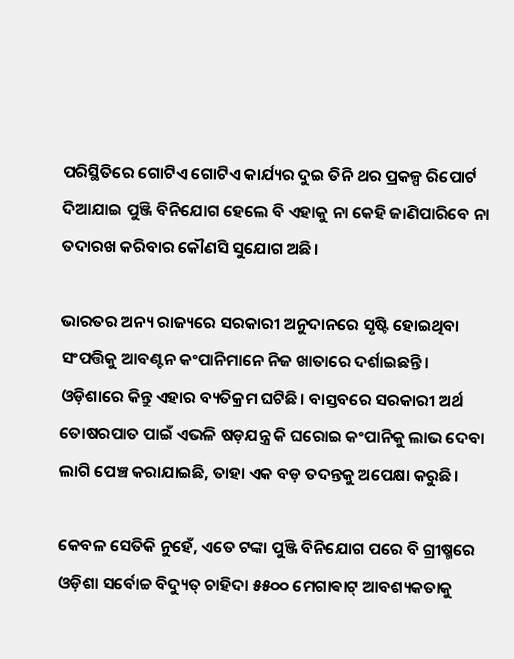ପରିସ୍ଥିତିରେ ଗୋଟିଏ ଗୋଟିଏ କାର୍ଯ୍ୟର ଦୁଇ ତିନି ଥର ପ୍ରକଳ୍ପ ରିପୋର୍ଟ ଦିଆଯାଇ ପୁଞ୍ଜି ବିନିଯୋଗ ହେଲେ ବି ଏହାକୁ ନା କେହି ଜାଣିପାରିବେ ନା ତଦାରଖ କରିବାର କୌଣସି ସୁଯୋଗ ଅଛି।

ଭାରତର ଅନ୍ୟ ରାଜ୍ୟରେ ସରକାରୀ ଅନୁଦାନରେ ସୃଷ୍ଟି ହୋଇଥିବା ସଂପତ୍ତିକୁ ଆବଣ୍ଟନ କଂପାନିମାନେ ନିଜ ଖାତାରେ ଦର୍ଶାଇଛନ୍ତି। ଓଡ଼ିଶାରେ କିନ୍ତୁ ଏହାର ବ୍ୟତିକ୍ରମ ଘଟିଛି। ବାସ୍ତବରେ ସରକାରୀ ଅର୍ଥ ତୋଷରପାତ ପାଇଁ ଏଭଳି ଷଡ଼ଯନ୍ତ୍ର କି ଘରୋଇ କଂପାନିକୁ ଲାଭ ଦେବା ଲାଗି ପେଞ୍ଚ କରାଯାଇଛି, ତାହା ଏକ ବଡ଼ ତଦନ୍ତକୁ ଅପେକ୍ଷା କରୁଛି।

କେବଳ ସେତିକି ନୁହେଁ, ଏତେ ଟଙ୍କା ପୁଞ୍ଜି ବିନିଯୋଗ ପରେ ବି ଗ୍ରୀଷ୍ମରେ ଓଡ଼ିଶା ସର୍ବୋଚ୍ଚ ବିଦ୍ୟୁତ୍‌ ଚାହିଦା ୫୫୦୦ ମେଗାଵାଟ୍ ଆବଶ୍ୟକତାକୁ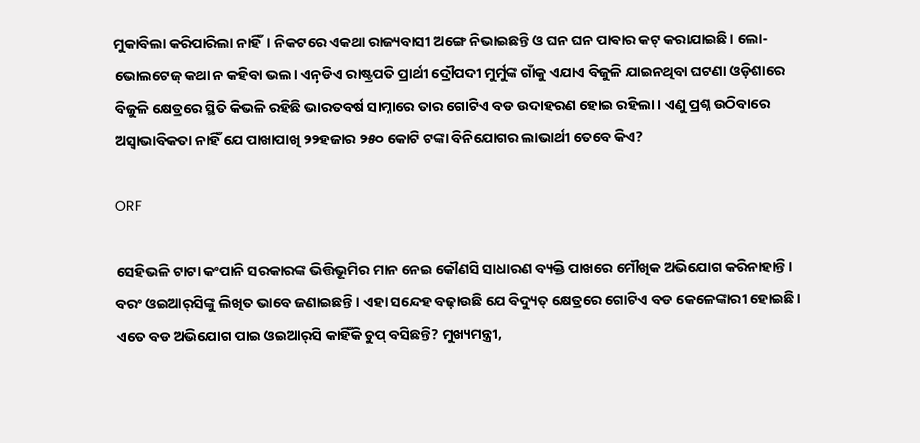ମୁକାବିଲା କରିପାରିଲା ନାହିଁ। ନିକଟରେ ଏକଥା ରାଜ୍ୟବାସୀ ଅଙ୍ଗେ ନିଭାଇଛନ୍ତି ଓ ଘନ ଘନ ପାଵାର କଟ୍ କରାଯାଇଛି। ଲୋ-ଭୋଲଟେଜ୍ କଥା ନ କହିବା ଭଲ। ଏନ଼୍‌ଡିଏ ରାଷ୍ଟ୍ରପତି ପ୍ରାର୍ଥୀ ଦ୍ରୌପଦୀ ମୁର୍ମୁଙ୍କ ଗାଁକୁ ଏଯାଏ ବିଜୁଳି ଯାଇନଥିବା ଘଟଣା ଓଡ଼ିଶାରେ ବିଜୁଳି କ୍ଷେତ୍ରରେ ସ୍ଥିତି କିଭଳି ରହିଛି ଭାରତବର୍ଷ ସାମ୍ନାରେ ତାର ‌ଗୋଟିଏ ବଡ ଉଦାହରଣ ହୋଇ ରହିଲା। ଏଣୁ ପ୍ରଶ୍ନ ଉଠିବାରେ ଅସ୍ବାଭାବିକତା ନାହିଁ ଯେ ପାଖାପାଖି ୨୨ହଜାର ୨୫୦ କୋଟି ଟଙ୍କା ବିନିଯୋଗର ଲାଭାର୍ଥୀ ତେବେ କିଏ?

ORF

ସେହିଭଳି ଟାଟା କଂପାନି ସରକାରଙ୍କ ଭିତ୍ତିଭୂମିର ମାନ ନେଇ କୌଣସି ସାଧାରଣ ବ୍ୟକ୍ତି ପାଖରେ ମୌଖିକ ଅଭିଯୋଗ କରିନାହାନ୍ତି। ବରଂ ଓଇଆର୍‌ସିଙ୍କୁ ଲିଖିତ ଭାବେ ଜଣାଇଛନ୍ତି। ଏହା ସନ୍ଦେହ ବଢ଼ାଉଛି ଯେ ବିଦ୍ୟୁତ୍ କ୍ଷେତ୍ରରେ ଗୋଟିଏ ବଡ କେଳେଙ୍କାରୀ ହୋଇଛି। ଏତେ ବଡ ଅଭିଯୋଗ ପାଇ ଓଇଆର୍‌ସି କାହିଁକି ଚୁପ୍ ବସିଛନ୍ତି? ମୁଖ୍ୟମନ୍ତ୍ରୀ,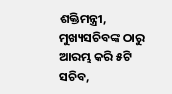ଶକ୍ତିମନ୍ତ୍ରୀ, ମୁଖ୍ୟସଚିବଙ୍କ ଠାରୁ ଆରମ୍ଭ କରି ୫ଟି ସଚିବ,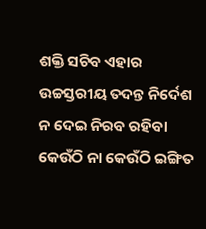ଶକ୍ତି ସଚିବ ଏହାର ଉଚ୍ଚସ୍ତରୀୟ ତଦନ୍ତ ନିର୍ଦେଶ ନ ଦେଇ ନିରବ ରହିବା କେଉଁଠି ନା କେଉଁଠି ଇଙ୍ଗିତ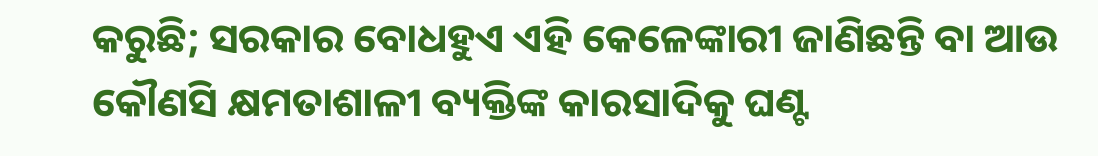କରୁଛି; ସରକାର ବୋଧହୁଏ ଏହି କେଳେଙ୍କାରୀ ଜାଣିଛନ୍ତି ବା ଆଉ କୌଣସି କ୍ଷମତାଶାଳୀ ବ୍ୟକ୍ତିଙ୍କ କାରସାଦିକୁ ଘଣ୍ଟ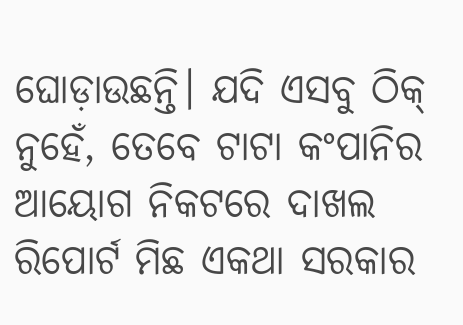ଘୋଡ଼ାଉଛନ୍ତି। ଯଦି ଏସବୁ ଠିକ୍ ନୁହେଁ, ତେବେ ଟାଟା କଂପାନିର ଆୟୋଗ ନିକଟରେ ଦାଖଲ ରିପୋର୍ଟ ମିଛ ଏକଥା ସରକାର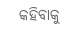କହିବାକୁ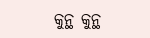କୁନ୍ଥ କୁନ୍ଥ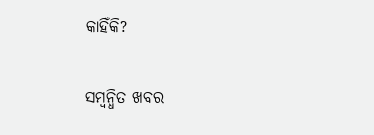କାହିଁକି?

ସମ୍ବନ୍ଧିତ ଖବର